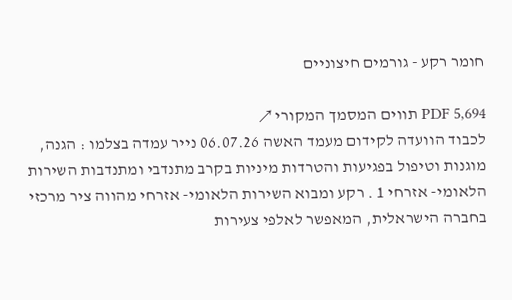חומר רקע - גורמים חיצוניים

PDF 5,694 תווים המסמך המקורי ↗
לכבוד הוועדה לקידום מעמד האשה 06.07.26 נייר עמדה בצלמו : הגנה, מוגנות וטיפול בפגיעות והטרדות מיניות בקרב מתנדבי ומתנדבות השירות הלאומי- אזרחי 1 . רקע ומבוא השירות הלאומי- אזרחי מהווה ציר מרכזי בחברה הישראלית, המאפשר לאלפי צעירות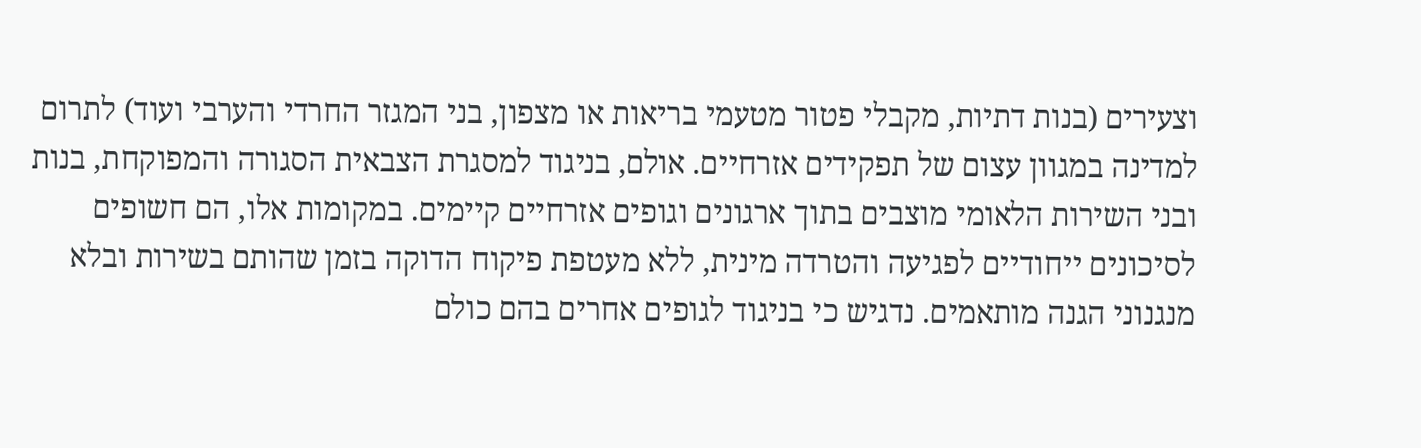וצעירים (בנות דתיות, מקבלי פטור מטעמי בריאות או מצפון, בני המגזר החרדי והערבי ועוד) לתרום למדינה במגוון עצום של תפקידים אזרחיים. אולם, בניגוד למסגרת הצבאית הסגורה והמפוקחת, בנות ובני השירות הלאומי מוצבים בתוך ארגונים וגופים אזרחיים קיימים. במקומות אלו, הם חשופים לסיכונים ייחודיים לפגיעה והטרדה מינית, ללא מעטפת פיקוח הדוקה בזמן שהותם בשירות ובלא מנגנוני הגנה מותאמים. נדגיש כי בניגוד לגופים אחרים בהם כולם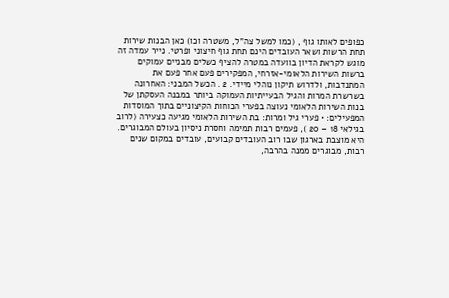כפופים לאותו גוף , (כמו למשל צה"ל, משטרה וכו) כאן הבנות שירות תחת הרשות ושאר העובדים הינם תחת גוף חיצוני ופרטי. נייר עמדה זה מוגש לקראת הדיון בוועדה במטרה להציף כשלים מבניים עמוקים ברשות השירות הלאומי-אזרחי, המפקירים פעם אחר פעם את המתנדבות, ולדרוש תיקון נוהלי מיידי. 2 . הכשל המבני: האחרונה בשרשרת המרות והגיל הבעייתיות העמוקה ביותר במבנה העסקתן של בנות השירות הלאומי נעוצה בפערי הכוחות הקיצוניים בתוך המוסדות המפעילים: • פערי גיל ומרות: בת השירות הלאומי מגיעה כצעירה (לרוב בגילאי 18 – 20 ), פעמים רבות תמימה וחסרת ניסיון בעולם המבוגרים. היא מוצבת בארגון שבו רוב העובדים קבועים, עובדים במקום שנים רבות, מבוגרים ממנה בהרבה,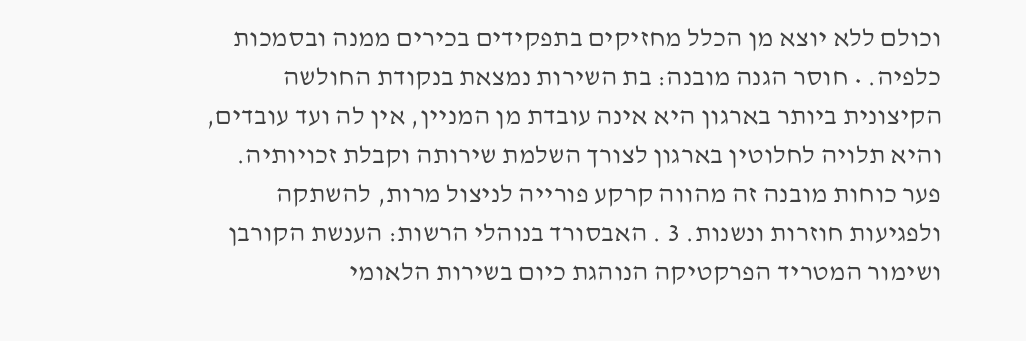וכולם ללא יוצא מן הכלל מחזיקים בתפקידים בכירים ממנה ובסמכות כלפיה. • חוסר הגנה מובנה: בת השירות נמצאת בנקודת החולשה הקיצונית ביותר בארגון היא אינה עובדת מן המניין, אין לה ועד עובדים, והיא תלויה לחלוטין בארגון לצורך השלמת שירותה וקבלת זכויותיה. פער כוחות מובנה זה מהווה קרקע פורייה לניצול מרות, להשתקה ולפגיעות חוזרות ונשנות. 3 . האבסורד בנוהלי הרשות: הענשת הקורבן ושימור המטריד הפרקטיקה הנוהגת כיום בשירות הלאומי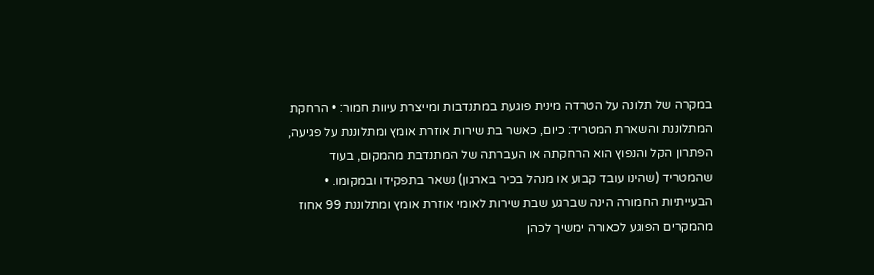במקרה של תלונה על הטרדה מינית פוגעת במתנדבות ומייצרת עיוות חמור: • הרחקת המתלוננת והשארת המטריד: כיום, כאשר בת שירות אוזרת אומץ ומתלוננת על פגיעה, הפתרון הקל והנפוץ הוא הרחקתה או העברתה של המתנדבת מהמקום, בעוד שהמטריד (שהינו עובד קבוע או מנהל בכיר בארגון) נשאר בתפקידו ובמקומו. • הבעייתיות החמורה הינה שברגע שבת שירות לאומי אוזרת אומץ ומתלוננת 99 אחוז מהמקרים הפוגע לכאורה ימשיך לכהן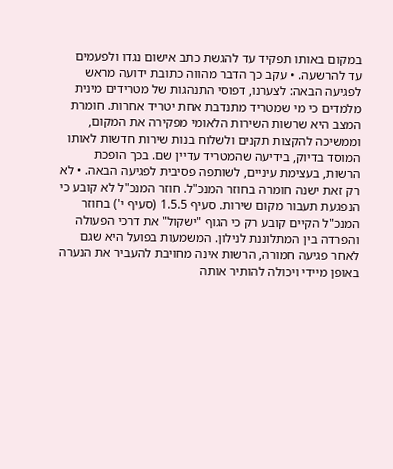במקום באותו תפקיד עד להגשת כתב אישום נגדו ולפעמים עד להרשעה. • עקב כך הדבר מהווה כתובת ידועה מראש לפגיעה הבאה: לצערנו, דפוסי התנהגות של מטרידים מינית מלמדים כי מי שמטריד מתנדבת אחת יטריד אחרות. חומרת המצב היא שרשות השירות הלאומי מפקירה את המקום, וממשיכה להקצות תקנים ולשלוח בנות שירות חדשות לאותו המוסד בדיוק, בידיעה שהמטריד עדיין שם. בכך הופכת הרשות, בעצימת עיניים, לשותפה פסיבית לפגיעה הבאה. • לא רק זאת ישנה חומרה בחוזר המנכ"ל. חוזר המנכ"ל לא קובע כי הנפגעת תעבור מקום שירות. סעיף 1.5.5 (סעיף י') בחוזר המנכ"ל הקיים קובע רק כי הגוף "ישקול" את דרכי הפעולה והפרדה בין המתלוננת לנילון. המשמעות בפועל היא שגם לאחר פגיעה חמורה, הרשות אינה מחויבת להעביר את הנערה באופן מיידי ויכולה להותיר אותה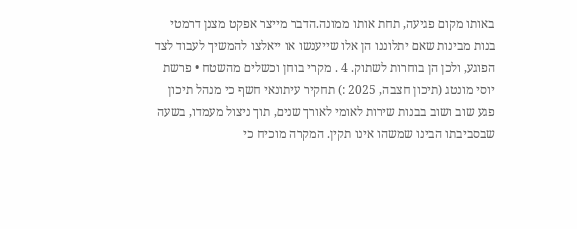באותו מקום פגיעה, תחת אותו ממונה.הדבר מייצר אפקט מצנן דרמטי בנות מבינות שאם יתלוננו הן אלו שייענשו או ייאלצו להמשיך לעבוד לצד הפוגע, ולכן הן בוחרות לשתוק. 4 . מקרי בוחן וכשלים מהשטח • פרשת יוסי מונטג (תיכון חצבה, 2025 :) תחקיר עיתונאי חשף כי מנהל תיכון פגע שוב ושוב בבנות שירות לאומי לאורך שנים, תוך ניצול מעמדו, בשעה שבסביבתו הבינו שמשהו אינו תקין. המקרה מוכיח כי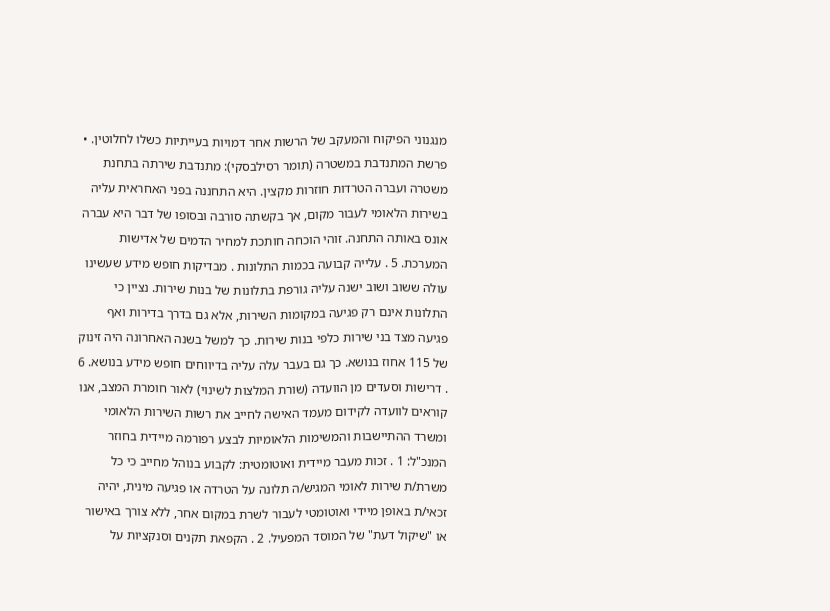מנגנוני הפיקוח והמעקב של הרשות אחר דמויות בעייתיות כשלו לחלוטין. • פרשת המתנדבת במשטרה (תומר רסילבסקי): מתנדבת שירתה בתחנת משטרה ועברה הטרדות חוזרות מקצין. היא התחננה בפני האחראית עליה בשירות הלאומי לעבור מקום, אך בקשתה סורבה ובסופו של דבר היא עברה אונס באותה התחנה. זוהי הוכחה חותכת למחיר הדמים של אדישות המערכת. 5 . עלייה קבועה בכמות התלונות . מבדיקות חופש מידע שעשינו עולה ששוב ושוב ישנה עליה גורפת בתלונות של בנות שירות. נציין כי התלונות אינם רק פגיעה במקומות השירות, אלא גם בדרך בדירות ואף פגיעה מצד בני שירות כלפי בנות שירות. כך למשל בשנה האחרונה היה זינוק של 115 אחוז בנושא. כך גם בעבר עלה עליה בדיווחים חופש מידע בנושא. 6 . דרישות וסעדים מן הוועדה (שורת המלצות לשינוי) לאור חומרת המצב, אנו קוראים לוועדה לקידום מעמד האישה לחייב את רשות השירות הלאומי ומשרד ההתיישבות והמשימות הלאומיות לבצע רפורמה מיידית בחוזר המנכ"ל: 1 . זכות מעבר מיידית ואוטומטית: לקבוע בנוהל מחייב כי כל משרת/ת שירות לאומי המגיש/ה תלונה על הטרדה או פגיעה מינית, יהיה זכאי/ת באופן מיידי ואוטומטי לעבור לשרת במקום אחר, ללא צורך באישור או "שיקול דעת" של המוסד המפעיל. 2 . הקפאת תקנים וסנקציות על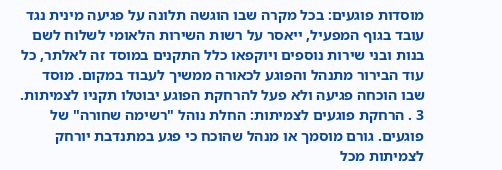מוסדות פוגעים: בכל מקרה שבו הוגשה תלונה על פגיעה מינית נגד עובד בגוף המפעיל, ייאסר על רשות השירות הלאומי לשלוח לשם בנות ובני שירות נוספים ויוקפאו כלל התקנים במוסד זה לאלתר, כל עוד הבירור מתנהל והפוגע לכאורה ממשיך לעבוד במקום. מוסד שבו הוכחה פגיעה ולא פעל להרחקת הפוגע יבוטלו תקניו לצמיתות. 3 . הרחקת פוגעים לצמיתות: החלת נוהל "רשימה שחורה" של פוגעים. גורם מוסמך או מנהל שהוכח כי פגע במתנדבת יורחק לצמיתות מכל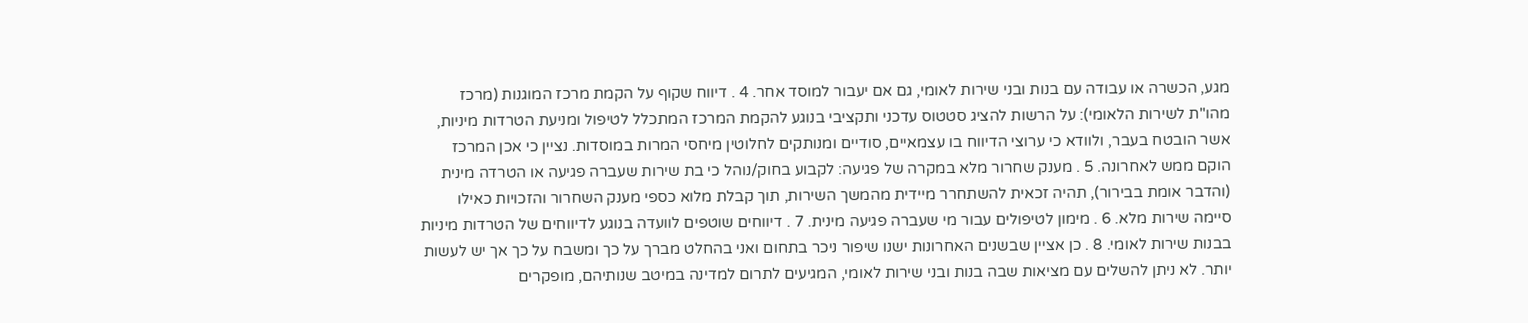מגע, הכשרה או עבודה עם בנות ובני שירות לאומי, גם אם יעבור למוסד אחר. 4 . דיווח שקוף על הקמת מרכז המוגנות (מרכז מהו"ת לשירות הלאומי): על הרשות להציג סטטוס עדכני ותקציבי בנוגע להקמת המרכז המתכלל לטיפול ומניעת הטרדות מיניות, אשר הובטח בעבר, ולוודא כי ערוצי הדיווח בו עצמאיים, סודיים ומנותקים לחלוטין מיחסי המרות במוסדות. נציין כי אכן המרכז הוקם ממש לאחרונה. 5 . מענק שחרור מלא במקרה של פגיעה: לקבוע בחוק/נוהל כי בת שירות שעברה פגיעה או הטרדה מינית (והדבר אומת בבירור), תהיה זכאית להשתחרר מיידית מהמשך השירות, תוך קבלת מלוא כספי מענק השחרור והזכויות כאילו סיימה שירות מלא. 6 . מימון לטיפולים עבור מי שעברה פגיעה מינית. 7 . דיווחים שוטפים לוועדה בנוגע לדיווחים של הטרדות מיניות בבנות שירות לאומי. 8 . כן אציין שבשנים האחרונות ישנו שיפור ניכר בתחום ואני בהחלט מברך על כך ומשבח על כך אך יש לעשות יותר. לא ניתן להשלים עם מציאות שבה בנות ובני שירות לאומי, המגיעים לתרום למדינה במיטב שנותיהם, מופקרים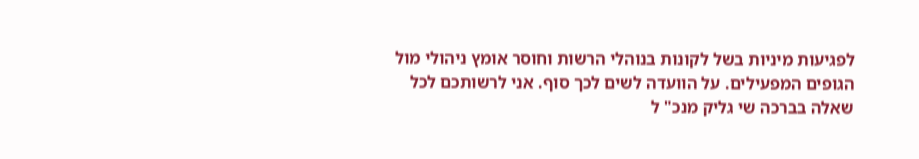לפגיעות מיניות בשל לקונות בנוהלי הרשות וחוסר אומץ ניהולי מול הגופים המפעילים. על הוועדה לשים לכך סוף. אני לרשותכם לכל שאלה בברכה שי גליק מנכ" ל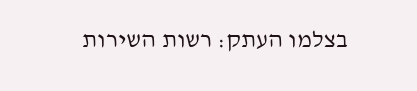בצלמו העתק: רשות השירות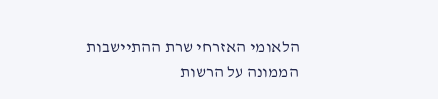הלאומי האזרחי שרת ההתיישבות הממונה על הרשות